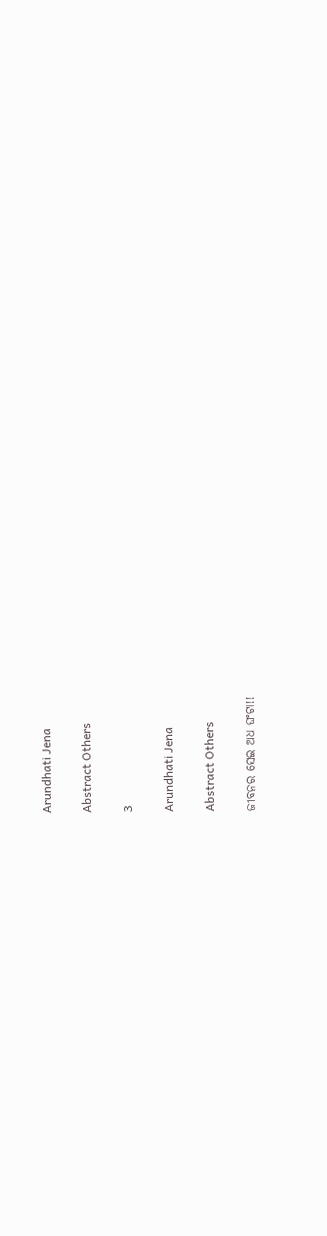Arundhati Jena

Abstract Others

3

Arundhati Jena

Abstract Others

ଜୀବନର ସେଇ ଅଧ ଘଂଟା!!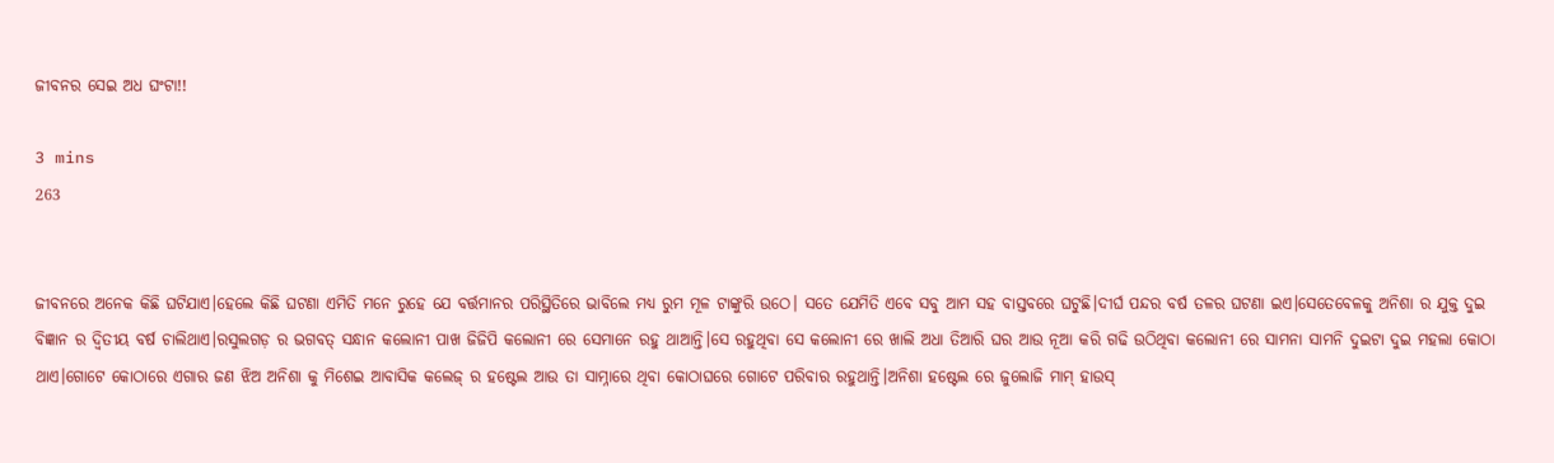ଜୀବନର ସେଇ ଅଧ ଘଂଟା!!

3 mins
263


ଜୀବନରେ ଅନେକ କିଛି ଘଟିଯାଏ।ହେଲେ କିଛି ଘଟଣା ଏମିତି ମନେ ରୁହେ ଯେ ବର୍ତ୍ତମାନର ପରିସ୍ଥିତିରେ ଭାବିଲେ ମଧ୍ୟ ରୁମ ମୂଳ ଟାଙ୍କୁରି ଉଠେ। ସତେ ଯେମିତି ଏବେ ସବୁ ଆମ ସହ ବାସ୍ତବରେ ଘଟୁଛି।ଦୀର୍ଘ ପନ୍ଦର ବର୍ଷ ତଳର ଘଟଣା ଇଏ।ସେତେବେଳକୁ ଅନିଶା ର ଯୁକ୍ତ ଦୁଇ ବିଜ୍ଞାନ ର ଦ୍ଵିତୀୟ ବର୍ଷ ଚାଲିଥାଏ।ରସୁଲଗଡ଼ ର ଭଗବତ୍ ସନ୍ଧାନ କଲୋନୀ ପାଖ ଜିଜିପି କଲୋନୀ ରେ ସେମାନେ ରହୁ ଥାଆନ୍ତି।ସେ ରହୁଥିବା ସେ କଲୋନୀ ରେ ଖାଲି ଅଧା ତିଆରି ଘର ଆଉ ନୂଆ କରି ଗଢି ଉଠିଥିବା କଲୋନୀ ରେ ସାମନା ସାମନି ଦୁଇଟା ଦୁଇ ମହଲା କୋଠା ଥାଏ।ଗୋଟେ କୋଠାରେ ଏଗାର ଜଣ ଝିଅ ଅନିଶା କୁ ମିଶେଇ ଆବାସିକ କଲେଜ୍ ର ହଷ୍ଟେଲ ଆଉ ତା ସାମ୍ନାରେ ଥିବା କୋଠାଘରେ ଗୋଟେ ପରିବାର ରହୁଥାନ୍ତି।ଅନିଶା ହଷ୍ଟେଲ ରେ ଜୁଲୋଜି ମାମ୍ ହାଉସ୍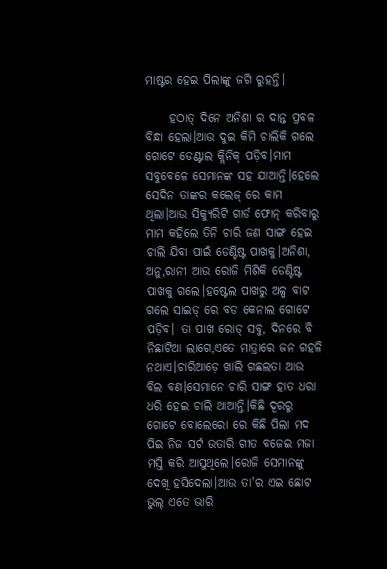ମାଷ୍ଟର ହେଇ ପିଲାଙ୍କୁ ଜଗି ରୁହନ୍ତି।

     ହଠାତ୍ ଦିନେ ଅନିଶା ର ଦାନ୍ତ ପ୍ରବଳ ବିନ୍ଧା ହେଲା।ଆଉ ଦୁଇ କିମି ଚାଲିକି ଗଲେ ଗୋଟେ ଡେଣ୍ଟାଲ କ୍ଲିନିକ୍ ପଡ଼ିବ।ମାମ ସବୁବେଳେ ସେମାନଙ୍କ ସହ ଯାଆନ୍ତି।ହେଲେ ସେଦିନ ତାଙ୍କର କଲେଜ୍ ରେ କାମ ଥିଲା।ଆଉ ସିକ୍ୟୁରିଟି ଗାର୍ଡ ଫୋନ୍ କରିବାରୁ ମାମ କହିଲେ ତିନି ଚାରି ଜଣ ସାଙ୍ଗ ହେଇ ଚାଲି ଯିବା ପାଇଁ ଡେଣ୍ଟିଷ୍ଟ ପାଖକୁ।ଅନିଶା, ଅନୁ,ରାନୀ ଆଉ ରୋଜି ମିଶିକି ଡେଣ୍ଟିଷ୍ଟ ପାଖକୁ ଗଲେ।ହଷ୍ଟେଲ ପାଖରୁ ଅଳ୍ପ ବାଟ ଗଲେ ସାଇଡ୍ ରେ ବଡ କେନାଲ ଗୋଟେ ପଡ଼ିବ। ତା ପାଖ ରୋଡ୍ ସବୁ, ଦିନରେ ବି ନିଛାଟିଆ ଲାଗେ,ଏତେ ମାତ୍ରାରେ ଜନ ଗହଳି ନଥାଏ।ଚାରିଆଡ଼େ ଖାଲି ଗଛଲତା ଆଉ ବିଲ ବଣ।ସେମାନେ ଚାରି ସାଙ୍ଗ ହାତ ଧରା ଧରି ହେଇ ଚାଲି ଥାଆନ୍ତି।କିଛି ଦୂରରୁ ଗୋଟେ ବୋଲେରୋ ରେ କିଛି ପିଲା ମଦ ପିଇ ନିଜ ସର୍ଟ ଉତାରି ଗୀତ ବଜେଇ ମଜା ମସ୍ତି କରି ଆସୁଥିଲେ।ରୋଜି ସେମାନଙ୍କୁ ଦେଖି ହସିଦେଲା।ଆଉ ତା'ର ଏଇ ଛୋଟ ଭୁଲ୍ ଏତେ ଭାରି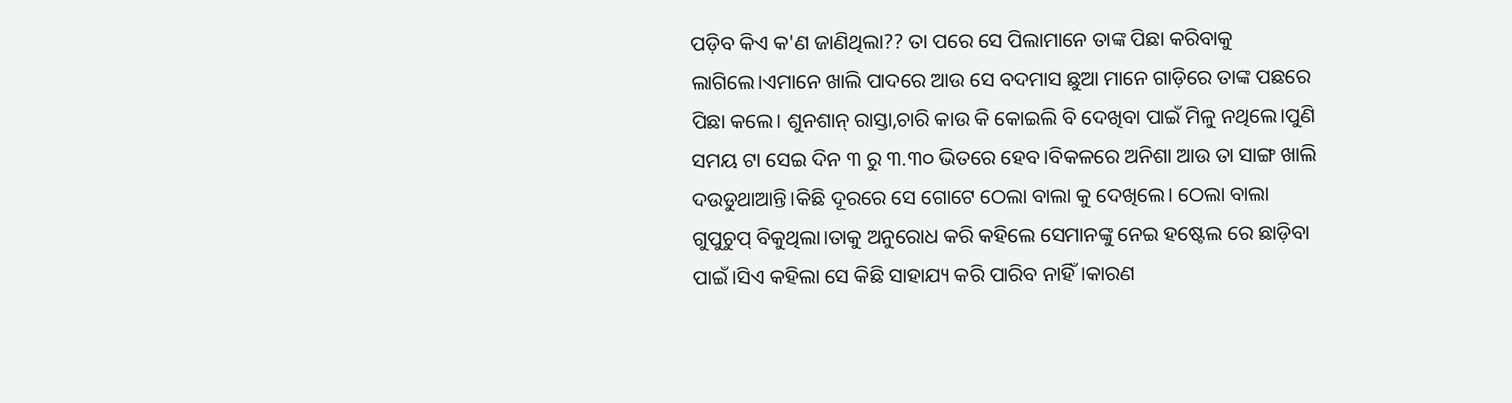ପଡ଼ିବ କିଏ କ'ଣ ଜାଣିଥିଲା?? ତା ପରେ ସେ ପିଲାମାନେ ତାଙ୍କ ପିଛା କରିବାକୁ ଲାଗିଲେ।ଏମାନେ ଖାଲି ପାଦରେ ଆଉ ସେ ବଦମାସ ଛୁଆ ମାନେ ଗାଡ଼ିରେ ତାଙ୍କ ପଛରେ ପିଛା କଲେ। ଶୁନଶାନ୍ ରାସ୍ତା,ଚାରି କାଉ କି କୋଇଲି ବି ଦେଖିବା ପାଇଁ ମିଳୁ ନଥିଲେ।ପୁଣି ସମୟ ଟା ସେଇ ଦିନ ୩ ରୁ ୩.୩୦ ଭିତରେ ହେବ।ବିକଳରେ ଅନିଶା ଆଉ ତା ସାଙ୍ଗ ଖାଲି ଦଉଡୁଥାଆନ୍ତି।କିଛି ଦୂରରେ ସେ ଗୋଟେ ଠେଲା ବାଲା କୁ ଦେଖିଲେ। ଠେଲା ବାଲା ଗୁପୁଚୁପ୍ ବିକୁଥିଲା।ତାକୁ ଅନୁରୋଧ କରି କହିଲେ ସେମାନଙ୍କୁ ନେଇ ହଷ୍ଟେଲ ରେ ଛାଡ଼ିବା ପାଇଁ।ସିଏ କହିଲା ସେ କିଛି ସାହାଯ୍ୟ କରି ପାରିବ ନାହିଁ।କାରଣ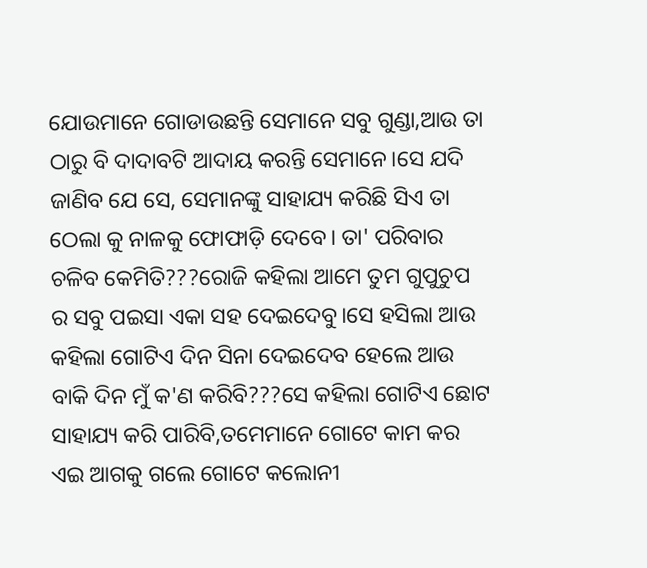ଯୋଉମାନେ ଗୋଡାଉଛନ୍ତି ସେମାନେ ସବୁ ଗୁଣ୍ଡା,ଆଉ ତା ଠାରୁ ବି ଦାଦାବଟି ଆଦାୟ କରନ୍ତି ସେମାନେ।ସେ ଯଦି ଜାଣିବ ଯେ ସେ, ସେମାନଙ୍କୁ ସାହାଯ୍ୟ କରିଛି ସିଏ ତା ଠେଲା କୁ ନାଳକୁ ଫୋଫାଡ଼ି ଦେବେ। ତା' ପରିବାର ଚଳିବ କେମିତି???ରୋଜି କହିଲା ଆମେ ତୁମ ଗୁପୁଚୁପ ର ସବୁ ପଇସା ଏକା ସହ ଦେଇଦେବୁ।ସେ ହସିଲା ଆଉ କହିଲା ଗୋଟିଏ ଦିନ ସିନା ଦେଇଦେବ ହେଲେ ଆଉ ବାକି ଦିନ ମୁଁ କ'ଣ କରିବି???ସେ କହିଲା ଗୋଟିଏ ଛୋଟ ସାହାଯ୍ୟ କରି ପାରିବି,ତମେମାନେ ଗୋଟେ କାମ କର ଏଇ ଆଗକୁ ଗଲେ ଗୋଟେ କଲୋନୀ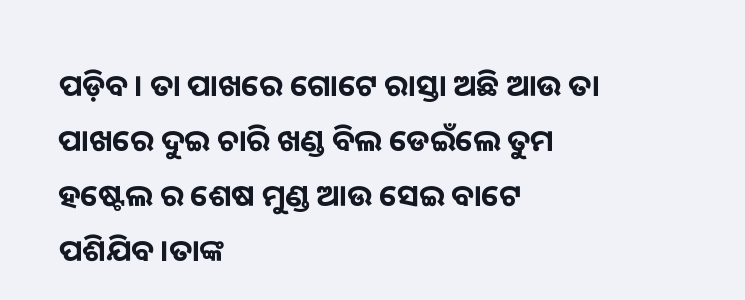ପଡ଼ିବ। ତା ପାଖରେ ଗୋଟେ ରାସ୍ତା ଅଛି ଆଉ ତା ପାଖରେ ଦୁଇ ଚାରି ଖଣ୍ଡ ବିଲ ଡେଇଁଲେ ତୁମ ହଷ୍ଟେଲ ର ଶେଷ ମୁଣ୍ଡ ଆଉ ସେଇ ବାଟେ ପଶିଯିବ।ତାଙ୍କ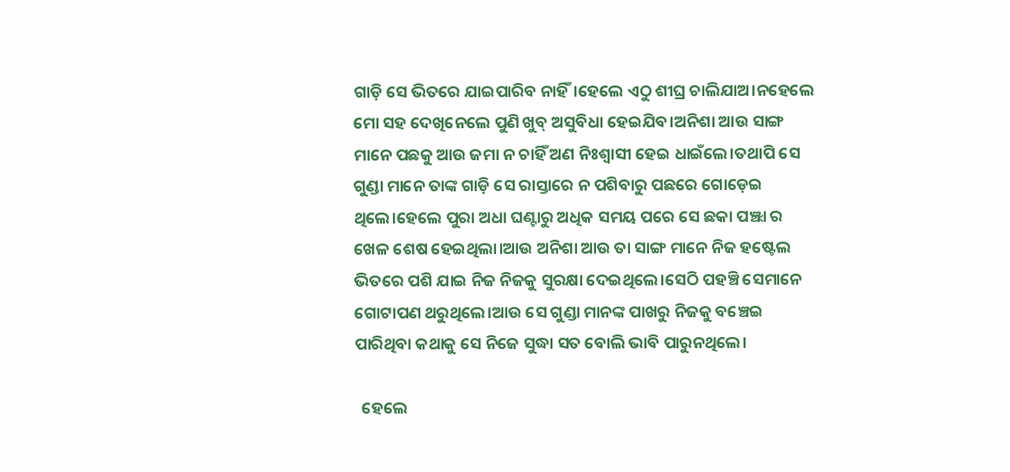ଗାଡ଼ି ସେ ଭିତରେ ଯାଇପାରିବ ନାହିଁ।ହେଲେ ଏଠୁ ଶୀଘ୍ର ଚାଲିଯାଅ।ନହେଲେ ମୋ ସହ ଦେଖିନେଲେ ପୁଣି ଖୁବ୍ ଅସୁବିଧା ହେଇଯିବ।ଅନିଶା ଆଉ ସାଙ୍ଗ ମାନେ ପଛକୁ ଆଉ ଜମା ନ ଚାହିଁ ଅଣ ନିଃଶ୍ୱାସୀ ହେଇ ଧାଇଁଲେ।ତଥାପି ସେ ଗୁଣ୍ଡା ମାନେ ତାଙ୍କ ଗାଡ଼ି ସେ ରାସ୍ତାରେ ନ ପଶିବାରୁ ପଛରେ ଗୋଡ଼େଇ ଥିଲେ।ହେଲେ ପୁରା ଅଧା ଘଣ୍ଟାରୁ ଅଧିକ ସମୟ ପରେ ସେ ଛକା ପଞ୍ଝା ର ଖେଳ ଶେଷ ହେଇଥିଲା।ଆଉ ଅନିଶା ଆଉ ତା ସାଙ୍ଗ ମାନେ ନିଜ ହଷ୍ଟେଲ ଭିତରେ ପଶି ଯାଇ ନିଜ ନିଜକୁ ସୁରକ୍ଷା ଦେଇଥିଲେ।ସେଠି ପହଞ୍ଚି ସେମାନେ ଗୋଟାପଣ ଥରୁଥିଲେ।ଆଉ ସେ ଗୁଣ୍ଡା ମାନଙ୍କ ପାଖରୁ ନିଜକୁ ବଞ୍ଚେଇ ପାରିଥିବା କଥାକୁ ସେ ନିଜେ ସୁଦ୍ଧା ସତ ବୋଲି ଭାବି ପାରୁନଥିଲେ।

  ହେଲେ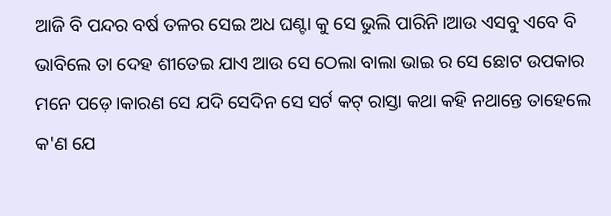ଆଜି ବି ପନ୍ଦର ବର୍ଷ ତଳର ସେଇ ଅଧ ଘଣ୍ଟା କୁ ସେ ଭୁଲି ପାରିନି।ଆଉ ଏସବୁ ଏବେ ବି ଭାବିଲେ ତା ଦେହ ଶୀତେଇ ଯାଏ ଆଉ ସେ ଠେଲା ବାଲା ଭାଇ ର ସେ ଛୋଟ ଉପକାର ମନେ ପଡ଼େ।କାରଣ ସେ ଯଦି ସେଦିନ ସେ ସର୍ଟ କଟ୍ ରାସ୍ତା କଥା କହି ନଥାନ୍ତେ ତାହେଲେ କ'ଣ ଯେ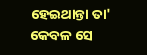ହେଇଥାନ୍ତା ତା' କେବଳ ସେ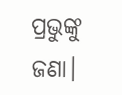ପ୍ରଭୁଙ୍କୁ ଜଣା।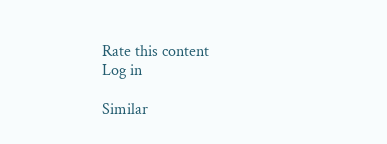Rate this content
Log in

Similar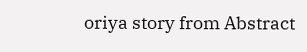oriya story from Abstract